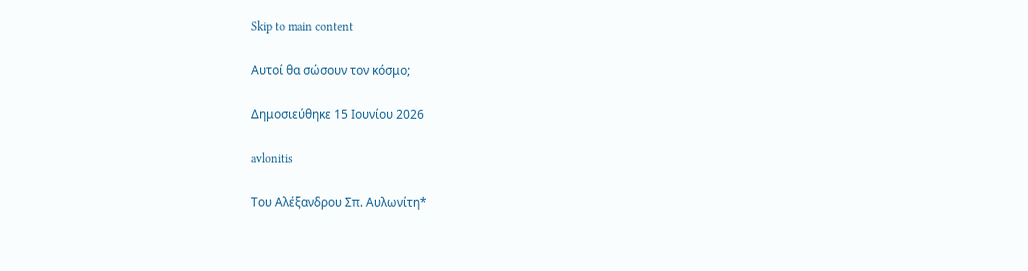Skip to main content

Αυτοί θα σώσουν τον κόσμο;

Δημοσιεύθηκε 15 Ιουνίου 2026

avlonitis

Του Αλέξανδρου Σπ. Αυλωνίτη*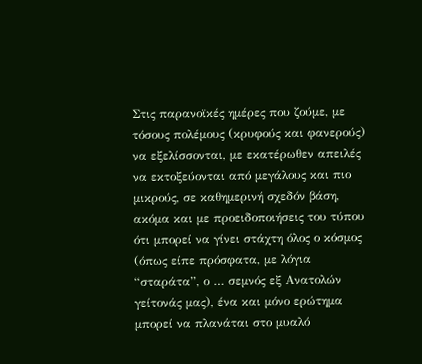Στις παρανοϊκές ημέρες που ζούμε, με τόσους πολέμους (κρυφούς και φανερούς) να εξελίσσονται, με εκατέρωθεν απειλές να εκτοξεύονται από μεγάλους και πιο μικρούς, σε καθημερινή σχεδόν βάση, ακόμα και με προειδοποιήσεις του τύπου ότι μπορεί να γίνει στάχτη όλος ο κόσμος (όπως είπε πρόσφατα, με λόγια “σταράτα”, ο … σεμνός εξ Ανατολών γείτονάς μας), ένα και μόνο ερώτημα μπορεί να πλανάται στο μυαλό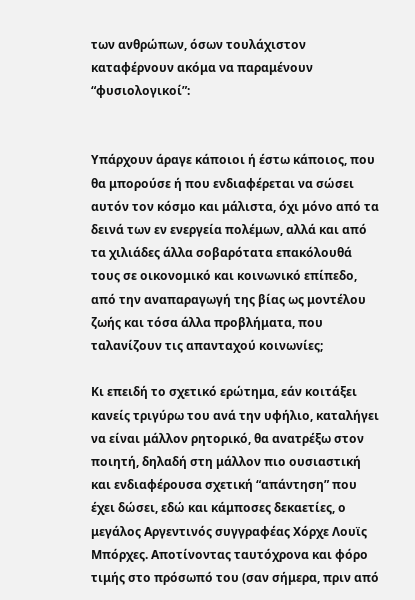των ανθρώπων, όσων τουλάχιστον καταφέρνουν ακόμα να παραμένουν “φυσιολογικοί”:


Υπάρχουν άραγε κάποιοι ή έστω κάποιος, που θα μπορούσε ή που ενδιαφέρεται να σώσει αυτόν τον κόσμο και μάλιστα, όχι μόνο από τα δεινά των εν ενεργεία πολέμων, αλλά και από τα χιλιάδες άλλα σοβαρότατα επακόλουθά τους σε οικονομικό και κοινωνικό επίπεδο, από την αναπαραγωγή της βίας ως μοντέλου ζωής και τόσα άλλα προβλήματα, που ταλανίζουν τις απανταχού κοινωνίες;

Κι επειδή το σχετικό ερώτημα, εάν κοιτάξει κανείς τριγύρω του ανά την υφήλιο, καταλήγει να είναι μάλλον ρητορικό, θα ανατρέξω στον ποιητή, δηλαδή στη μάλλον πιο ουσιαστική και ενδιαφέρουσα σχετική “απάντηση” που έχει δώσει, εδώ και κάμποσες δεκαετίες, ο μεγάλος Αργεντινός συγγραφέας Χόρχε Λουϊς Μπόρχες. Αποτίνοντας ταυτόχρονα και φόρο τιμής στο πρόσωπό του (σαν σήμερα, πριν από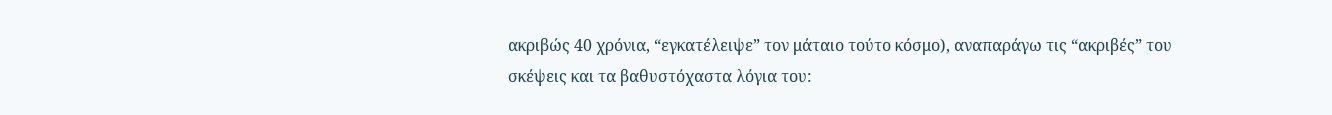ακριβώς 40 χρόνια, “εγκατέλειψε” τον μάταιο τούτο κόσμο), αναπαράγω τις “ακριβές” του σκέψεις και τα βαθυστόχαστα λόγια του: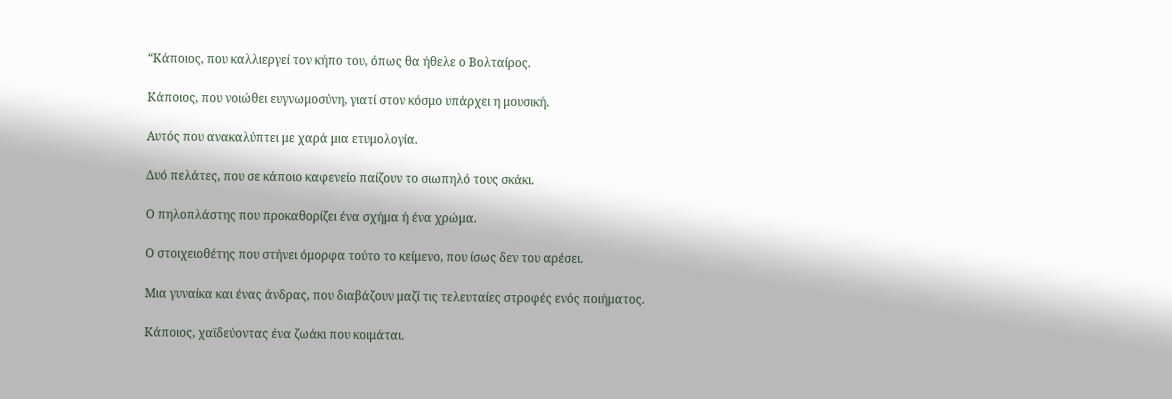“Κάποιος, που καλλιεργεί τον κήπο του, όπως θα ήθελε ο Βολταίρος.

Κάποιος, που νοιώθει ευγνωμοσύνη, γιατί στον κόσμο υπάρχει η μουσική.

Αυτός που ανακαλύπτει με χαρά μια ετυμολογία.

Δυό πελάτες, που σε κάποιο καφενείο παίζουν το σιωπηλό τους σκάκι.

Ο πηλοπλάστης που προκαθορίζει ένα σχήμα ή ένα χρώμα.

Ο στοιχειοθέτης που στήνει όμορφα τούτο το κείμενο, που ίσως δεν του αρέσει.

Μια γυναίκα και ένας άνδρας, που διαβάζουν μαζί τις τελευταίες στροφές ενός ποιήματος.

Κάποιος, χαϊδεύοντας ένα ζωάκι που κοιμάται.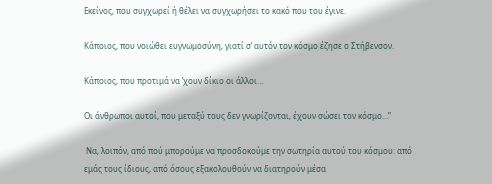Εκείνος, που συγχωρεί ή θέλει να συγχωρήσει το κακό που του έγινε.

Κάποιος, που νοιώθει ευγνωμοσύνη, γιατί σ’ αυτόν τον κόσμο έζησε ο Στήβενσον.

Κάποιος, που προτιμά να ’χουν δίκιο οι άλλοι…

Οι άνθρωποι αυτοί, που μεταξύ τους δεν γνωρίζονται, έχουν σώσει τον κόσμο…”

 Να, λοιπόν, από πού μπορούμε να προσδοκούμε την σωτηρία αυτού του κόσμου: από εμάς τους ίδιους, από όσους εξακολουθούν να διατηρούν μέσα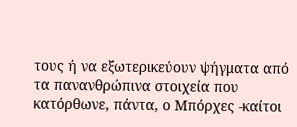τους ή να εξωτερικεύουν ψήγματα από τα πανανθρώπινα στοιχεία που κατόρθωνε, πάντα, ο Μπόρχες -καίτοι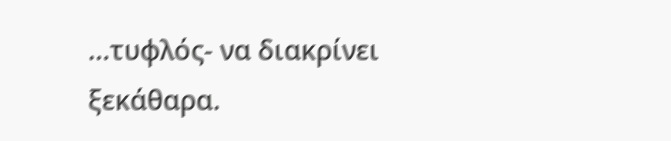…τυφλός- να διακρίνει ξεκάθαρα.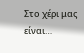Στο χέρι μας είναι…